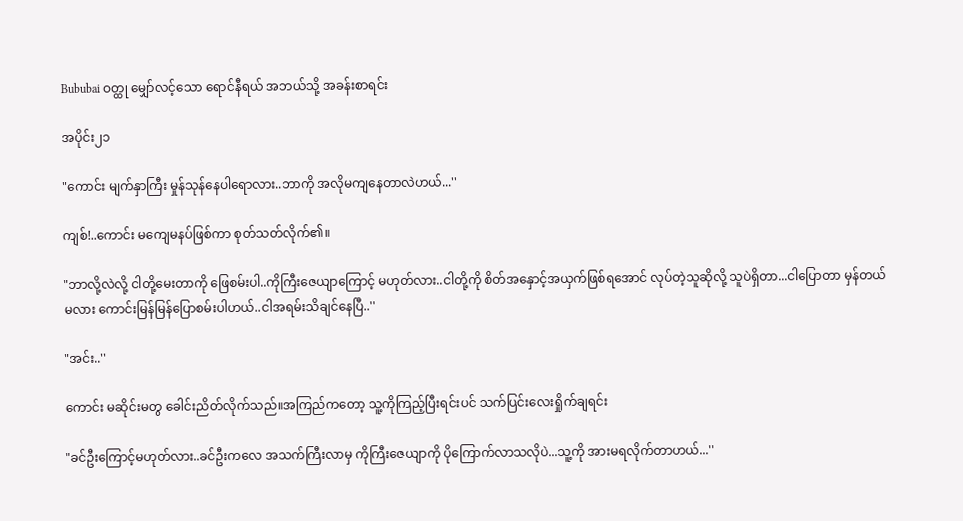Bububai ဝတ္ထု မျှော်လင့်သော ရောင်နီရယ် အဘယ်သို့ အခန်းစာရင်း

အပိုင်း၂၁

"ကောင်း မျက်နှာကြီး မှုန်သုန်နေပါရောလား..ဘာကို အလိုမကျနေတာလဲဟယ်...''

ကျစ်!..ကောင်း မကျေမနပ်ဖြစ်ကာ စုတ်သတ်လိုက်၏။

"ဘာလို့လဲလို့ ငါတို့မေးတာကို ဖြေစမ်းပါ..ကိုကြီးဇေယျာကြောင့် မဟုတ်လား..ငါတို့ကို စိတ်အနှောင့်အယှက်ဖြစ်ရအောင် လုပ်တဲ့သူဆိုလို့ သူပဲရှိတာ...ငါပြောတာ မှန်တယ်မလား ကောင်းမြန်မြန်ပြောစမ်းပါဟယ်..ငါအရမ်းသိချင်နေပြီ..''

"အင်း..''

ကောင်း မဆိုင်းမတွ ခေါင်းညိတ်လိုက်သည်။အကြည်ကတော့ သူ့ကိုကြည့်ပြီးရင်းပင် သက်ပြင်းလေးရှိုက်ချရင်း

"ခင်ဦးကြောင့်မဟုတ်လား..ခင်ဦးကလေ အသက်ကြီးလာမှ ကိုကြီးဇေယျာကို ပိုကြောက်လာသလိုပဲ...သူ့ကို အားမရလိုက်တာဟယ်...''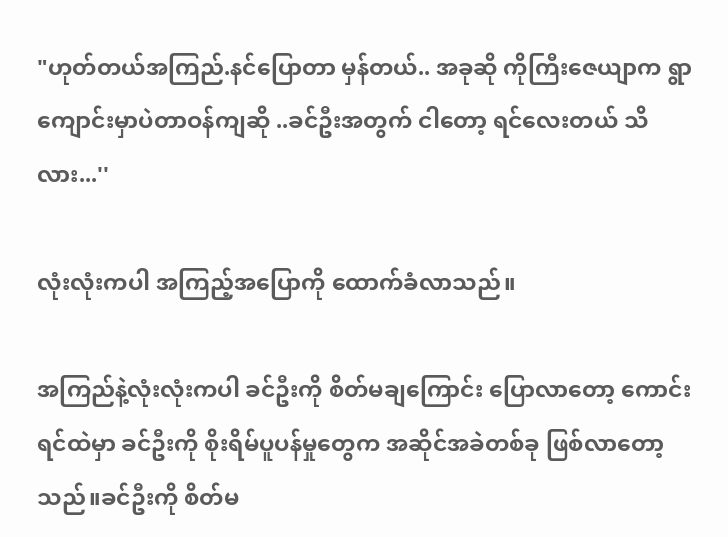"ဟုတ်တယ်အကြည်.နင်ပြောတာ မှန်တယ်.. အခုဆို ကိုကြီးဇေယျာက ရွာကျောင်းမှာပဲတာဝန်ကျဆို ..ခင်ဦးအတွက် ငါတော့ ရင်လေးတယ် သိလား...''

လုံးလုံးကပါ အကြည့်အပြောကို ထောက်ခံလာသည်။

အကြည်နဲ့လုံးလုံးကပါ ခင်ဦးကို စိတ်မချကြောင်း ပြောလာတော့ ကောင်း ရင်ထဲမှာ ခင်ဦးကို စိုးရိမ်ပူပန်မှုတွေက အဆိုင်အခဲတစ်ခု ဖြစ်လာတော့သည်။ခင်ဦးကို စိတ်မ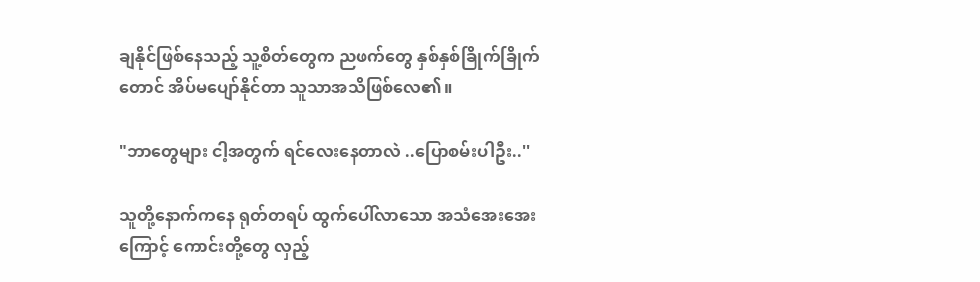ချနိုင်ဖြစ်နေသည့် သူ့စိတ်တွေက ညဖက်တွေ နှစ်နှစ်ခြိုက်ခြိုက်တောင် အိပ်မပျော်နိုင်တာ သူသာအသိဖြစ်လေ၏။

"ဘာတွေများ ငါ့အတွက် ရင်လေးနေတာလဲ ..ပြောစမ်းပါဦး..''

သူတို့နောက်ကနေ ရုတ်တရပ် ထွက်ပေါ်လာသော အသံအေးအေးကြောင့် ကောင်းတို့တွေ လှည့်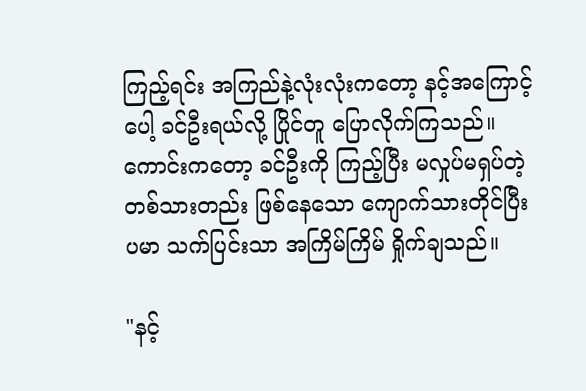ကြည့်ရင်း အကြည်နဲ့လုံးလုံးကတော့ နင့်အကြောင့်ပေါ့ ခင်ဦးရယ်လို့ ပြိုင်တူ ပြောလိုက်ကြသည်။ကောင်းကတော့ ခင်ဦးကို ကြည့်ပြီး မလှုပ်မရှပ်တဲ့ တစ်သားတည်း ဖြစ်နေသော ကျောက်သားတိုင်ပြီး ပမာ သက်ပြင်းသာ အကြိမ်ကြိမ် ရှိုက်ချသည်။

"နင့်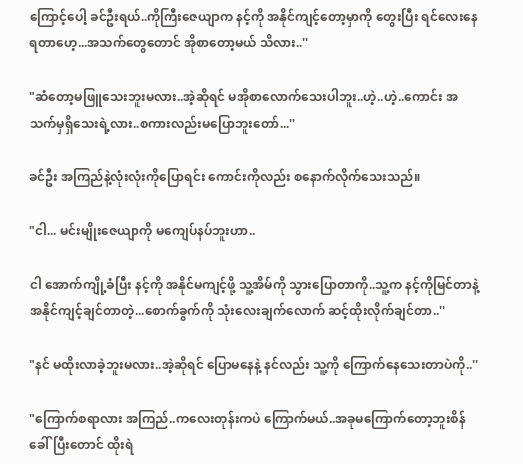ကြောင့်ပေါ့ ခင်ဦးရယ်..ကိုကြီးဇေယျာက နင့်ကို အနိုင်ကျင့်တော့မှာကို တွေးပြီး ရင်လေးနေရတာဟေ့...အသက်တွေတောင် အိုစာတော့မယ် သိလား..''

"ဆံတော့မဖြူသေးဘူးမလား..အဲ့ဆိုရင် မအိုစာလောက်သေးပါဘူး..ဟဲ့..ဟဲ့..ကောင်း အသက်မှရှိသေးရဲ့လား..စကားလည်းမပြောဘူးတော်...''

ခင်ဦး အကြည်နဲ့လုံးလုံးကိုပြောရင်း ကောင်းကိုလည်း စနောက်လိုက်သေးသည်။

"ငါ... မင်းမျိုးဇေယျာကို မကျေပ်နပ်ဘူးဟာ..

ငါ အောက်ကျို့ခံပြီး နင့်ကို အနိုင်မကျင့်ဖို့ သူ့အိမ်ကို သွားပြောတာကို..သူ့က နင့်ကိုမြင်တာနဲ့ အနိုင်ကျင့်ချင်တာတဲ့...စောက်ခွက်ကို သုံးလေးချက်လောက် ဆင့်ထိုးလိုက်ချင်တာ..''

"နင် မထိုးလာခဲ့ဘူးမလား..အဲ့ဆိုရင် ပြောမနေနဲ့ နင်လည်း သူ့ကို ကြောက်နေသေးတာပဲကို..''

"ကြောက်စရာလား အကြည်..ကလေးတုန်းကပဲ ကြောက်မယ်..အခုမကြောက်တော့ဘူးစိန်ခေါ်ပြီးတောင် ထိုးရဲ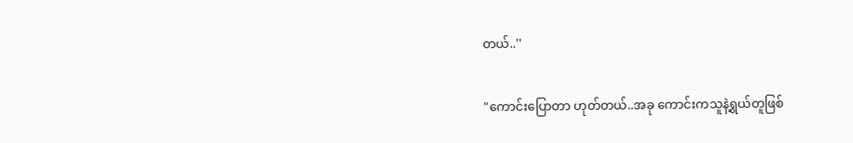တယ်..''

"ကောင်းပြောတာ ဟုတ်တယ်..အခု ကောင်းကသူနဲ့ရွယ်တူဖြစ်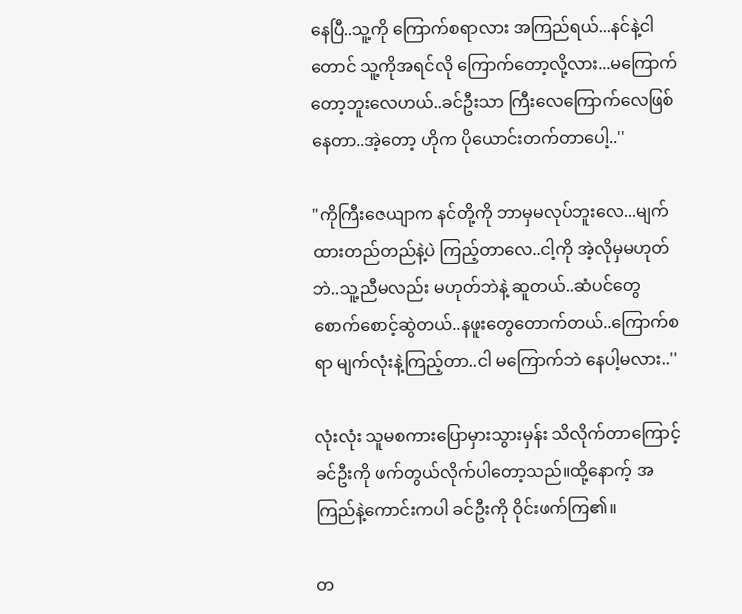နေပြီ..သူ့ကို ကြောက်စရာလား အကြည်ရယ်...နင်နဲ့ငါတောင် သူ့ကိုအရင်လို ကြောက်တော့လို့လား...မကြောက်တော့ဘူးလေဟယ်..ခင်ဦးသာ ကြီးလေကြောက်လေဖြစ်နေတာ..အဲ့တော့ ဟိုက ပိုယောင်းတက်တာပေါ့..''

"ကိုကြီးဇေယျာက နင်တို့ကို ဘာမှမလုပ်ဘူးလေ...မျက်ထားတည်တည်နဲ့ပဲ ကြည့်တာလေ..ငါ့ကို အဲ့လိုမှမဟုတ်ဘဲ..သူ့ညီမလည်း မဟုတ်ဘဲနဲ့ ဆူတယ်..ဆံပင်တွေစောက်စောင့်ဆွဲတယ်..နဖူးတွေတောက်တယ်..ကြောက်စရာ မျက်လုံးနဲ့ကြည့်တာ..ငါ မကြောက်ဘဲ နေပါ့မလား..''

လုံးလုံး သူမစကားပြောမှားသွားမှန်း သိလိုက်တာကြောင့် ခင်ဦးကို ဖက်တွယ်လိုက်ပါတော့သည်။ထို့နောက့် အကြည်နဲ့ကောင်းကပါ ခင်ဦးကို ဝိုင်းဖက်ကြ၏။

တ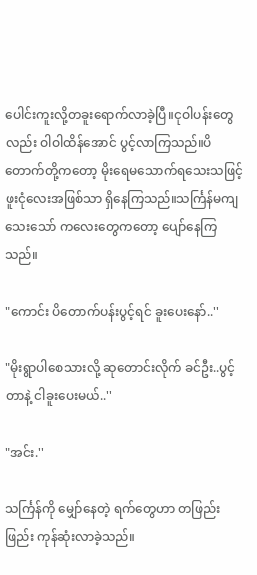ပေါင်းကူးလို့တခူးရောက်လာခဲ့ပြီ။ငုဝါပန်းတွေလည်း ဝါဝါထိန်အောင် ပွင့်လာကြသည်။ပိတောက်တို့ကတော့ မိုးရေမသောက်ရသေးသဖြင့် ဖူးငုံလေးအဖြစ်သာ ရှိနေကြသည်။သင်္ကြန်မကျသေးသော် ကလေးတွေကတော့ ပျော်နေကြသည်။

"ကောင်း ပိတောက်ပန်းပွင့်ရင် ခူးပေးနော်..''

"မိုးရွာပါစေသားလို့ ဆုတောင်းလိုက် ခင်ဦး..ပွင့်တာနဲ့ ငါခူးပေးမယ်..''

"အင်း.''

သင်္ကြန်ကို မျှော်နေတဲ့ ရက်တွေဟာ တဖြည်းဖြည်း ကုန်ဆုံးလာခဲ့သည်။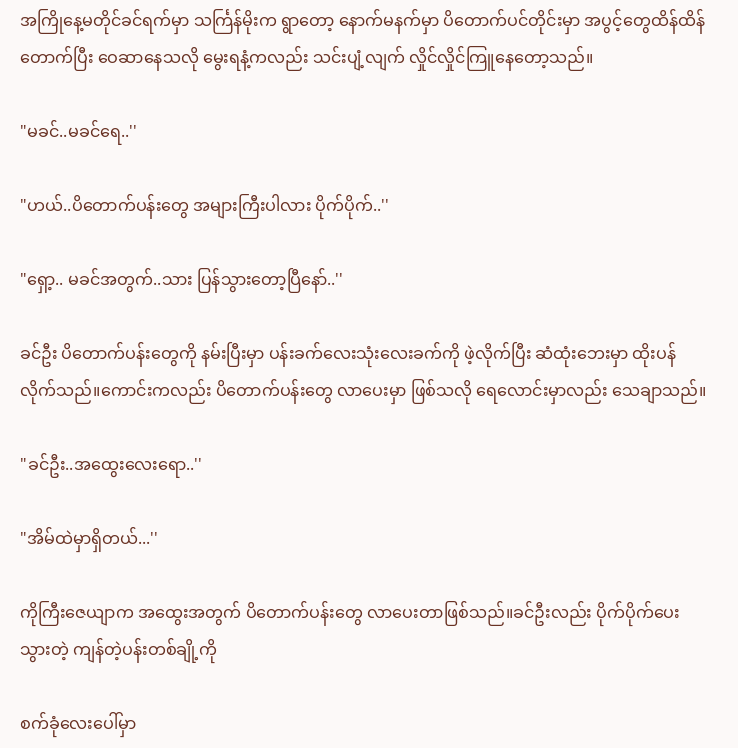အကြိုနေ့မတိုင်ခင်ရက်မှာ သင်္ကြန်မိုးက ရွာတော့ နောက်မနက်မှာ ပိတောက်ပင်တိုင်းမှာ အပွင့်တွေထိန်ထိန်တောက်ပြီး ဝေဆာနေသလို မွေးရနံ့ကလည်း သင်းပျံ့လျက် လှိုင်လှိုင်ကြူနေတော့သည်။

"မခင်..မခင်ရေ..''

"ဟယ်..ပိတောက်ပန်းတွေ အများကြီးပါလား ပိုက်ပိုက်..''

"ရှော့.. မခင်အတွက်..သား ပြန်သွားတော့ပြီနော်..''

ခင်ဦး ပိတောက်ပန်းတွေကို နမ်းပြီးမှာ ပန်းခက်လေးသုံးလေးခက်ကို ဖဲ့လိုက်ပြီး ဆံထုံးဘေးမှာ ထိုးပန်လိုက်သည်။ကောင်းကလည်း ပိတောက်ပန်းတွေ လာပေးမှာ ဖြစ်သလို ရေလောင်းမှာလည်း သေချာသည်။

"ခင်ဦး..အထွေးလေးရော..''

"အိမ်ထဲမှာရှိတယ်...''

ကိုကြီးဇေယျာက အထွေးအတွက် ပိတောက်ပန်းတွေ လာပေးတာဖြစ်သည်။ခင်ဦးလည်း ပိုက်ပိုက်ပေးသွားတဲ့ ကျန်တဲ့ပန်းတစ်ချို့ကို

စက်ခုံလေးပေါ်မှာ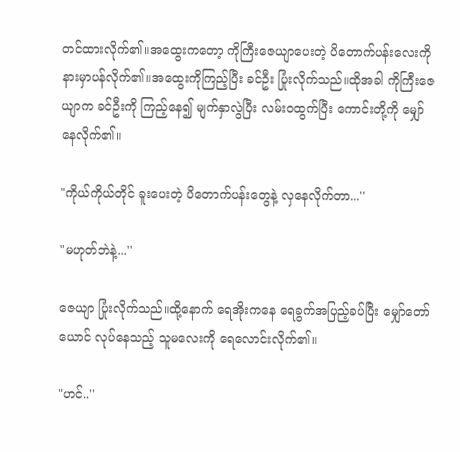တင်ထားလိုက်၏။အထွေးကတော့ ကိုကြီးဇေယျာပေးတဲ့ ပိတောက်ပန်းလေးကို နားမှာပန်လိုက်၏။အထွေးကိုကြည့်ပြီး ခင်ဦး ပြုံးလိုက်သည်။ထိုအခါ ကိုကြီးဇေယျာက ခင်ဦးကို ကြည့်နေ၍ မျက်နှာလွဲပြီး လမ်းဝထွက်ပြီး ကောင်းတို့ကို မျှော်နေလိုက်၏။

"ကိုယ်ကိုယ်တိုင် ခူးပေးတဲ့ ပိတောက်ပန်းတွေနဲ့ လှနေလိုက်တာ...''

"မဟုတ်ဘဲနဲ့...''

ဇေယျာ ပြုံးလိုက်သည်။ထို့နောက် ရေအိုးကနေ ရေခွက်အပြည့်ခပ်ပြီး မျှော်တော်ယောင် လုပ်နေသည့် သူမလေးကို ရေလောင်းလိုက်၏။

"ဟင်..''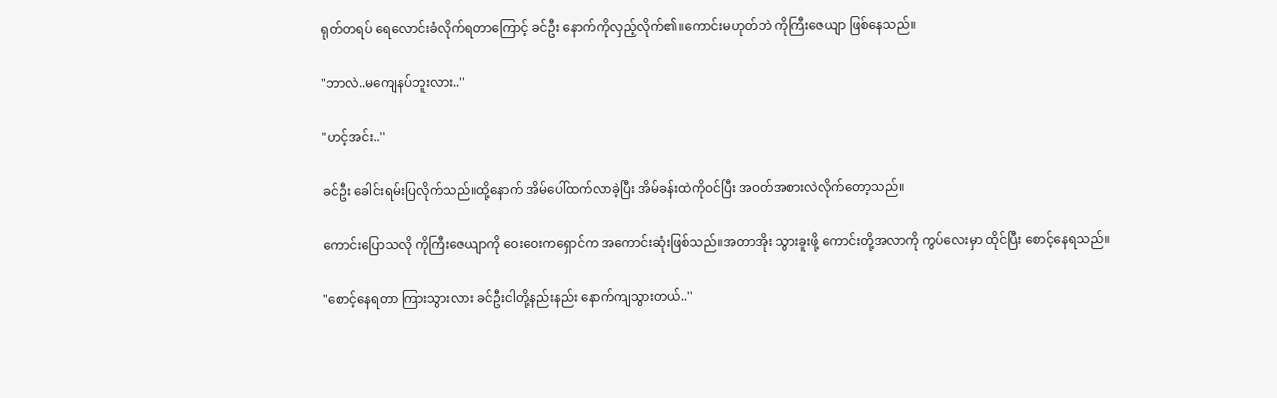ရုတ်တရပ် ရေလောင်းခံလိုက်ရတာကြောင့် ခင်ဦး နောက်ကိုလှည့်လိုက်၏။ကောင်းမဟုတ်ဘဲ ကိုကြီးဇေယျာ ဖြစ်နေသည်။

"ဘာလဲ..မကျေနပ်ဘူးလား..''

"ဟင့်အင်း..''

ခင်ဦး ခေါင်းရမ်းပြလိုက်သည်။ထို့နောက် အိမ်ပေါ်ထက်လာခဲ့ပြီး အိမ်ခန်းထဲကိုဝင်ပြီး အဝတ်အစားလဲလိုက်တော့သည်။

ကောင်းပြောသလို ကိုကြီးဇေယျာကို ဝေးဝေးကရှောင်က အကောင်းဆုံးဖြစ်သည်။အတာအိုး သွားခူးဖို့ ကောင်းတို့အလာကို ကွပ်လေးမှာ ထိုင်ပြီး စောင့်နေရသည်။

"စောင့်နေရတာ ကြားသွားလား ခင်ဦးငါတို့နည်းနည်း နောက်ကျသွားတယ်..''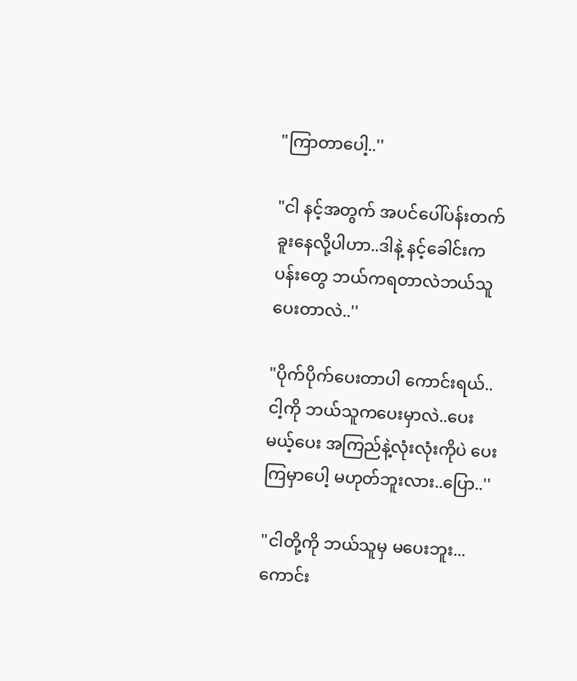"ကြာတာပေါ့..''

"ငါ နင့်အတွက် အပင်ပေါ်ပန်းတက်ခူးနေလို့ပါဟာ..ဒါနဲ့ နင့်ခေါင်းကပန်းတွေ ဘယ်ကရတာလဲဘယ်သူပေးတာလဲ..''

"ပိုက်ပိုက်ပေးတာပါ ကောင်းရယ်..ငါ့ကို ဘယ်သူကပေးမှာလဲ..ပေးမယ့်ပေး အကြည်နဲ့လုံးလုံးကိုပဲ ပေးကြမှာပေါ့ မဟုတ်ဘူးလား..ပြော..''

"ငါတို့ကို ဘယ်သူမှ မပေးဘူး...ကောင်း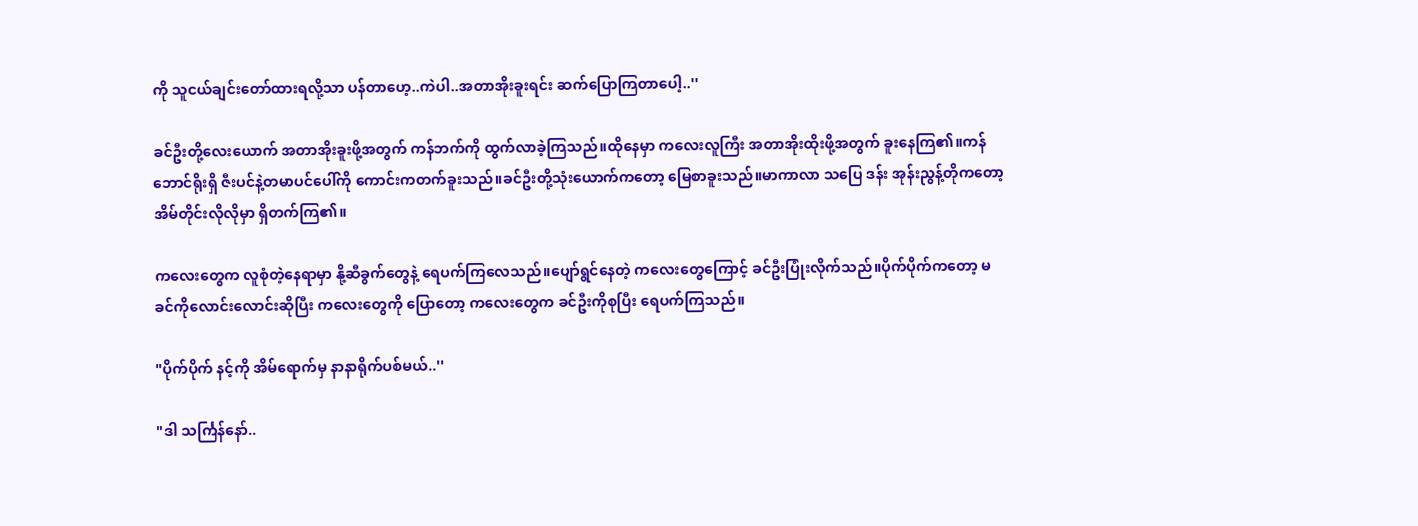ကို သူငယ်ချင်းတော်ထားရလို့သာ ပန်တာဟေ့..ကဲပါ..အတာအိုးခူးရင်း ဆက်ပြောကြတာပေါ့..''

ခင်ဦးတို့လေးယောက် အတာအိုးခူးဖို့အတွက် ကန်ဘက်ကို ထွက်လာခဲ့ကြသည်။ထိုနေမှာ ကလေးလူကြီး အတာအိုးထိုးဖို့အတွက် ခူးနေကြ၏။ကန်ဘောင်ရိုးရှိ ဇီးပင်နဲ့တမာပင်ပေါ်ကို ကောင်းကတက်ခူးသည်။ခင်ဦးတို့သုံးယောက်ကတော့ မြေစာခူးသည်။မာကာလာ သပြေ ဒန်း အုန်းညွန့်တိုကတော့ အိမ်တိုင်းလိုလိုမှာ ရှိတက်ကြ၏။

ကလေးတွေက လူစုံတဲ့နေရာမှာ နို့ဆီခွက်တွေနဲ့ ရေပက်ကြလေသည်။ပျော်ရွင်နေတဲ့ ကလေးတွေကြောင့် ခင်ဦးပြုံးလိုက်သည်။ပိုက်ပိုက်ကတော့ မခင်ကိုလောင်းလောင်းဆိုပြီး ကလေးတွေကို ပြောတော့ ကလေးတွေက ခင်ဦးကိုစုပြီး ရေပက်ကြသည်။

"ပိုက်ပိုက် နင့်ကို အိမ်ရောက်မှ နာနာရိုက်ပစ်မယ်..''

"ဒါ သင်္ကြန်နော်..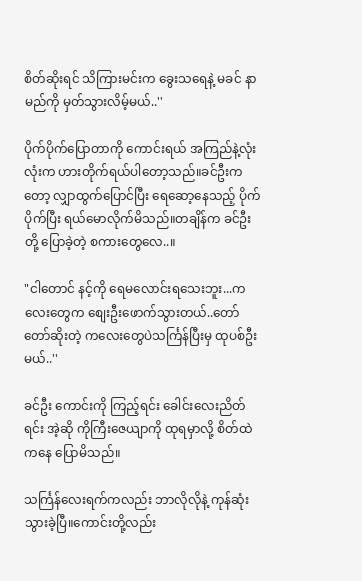စိတ်ဆိုးရင် သိကြားမင်းက ခွေးသရေနဲ့ မခင် နာမည်ကို မှတ်သွားလိမ့်မယ်..''

ပိုက်ပိုက်ပြောတာကို ကောင်းရယ် အကြည်နဲ့လုံးလုံးက ဟားတိုက်ရယ်ပါတော့သည်။ခင်ဦးကတော့ လျှာထွက်ပြောင်ပြီး ရေဆော့နေသည့် ပိုက်ပိုက်ပြီး ရယ်မောလိုက်မိသည်။တချိန်က ခင်ဦးတို့ ပြောခဲ့တဲ့ စကားတွေလေ..။

"ငါတောင် နင့်ကို ရေမလောင်းရသေးဘူး...ကလေးတွေက စျေးဦးဖောက်သွားတယ်..တော်တော်ဆိုးတဲ့ ကလေးတွေပဲသင်္ကြန်ပြီးမှ ထုပစ်ဦးမယ်..''

ခင်ဦး ကောင်းကို ကြည့်ရင်း ခေါင်းလေးညိတ်ရင်း အဲ့ဆို ကိုကြီးဇေယျာကို ထုရမှာလို့ စိတ်ထဲကနေ ပြောမိသည်။

သင်္ကြန်လေးရက်ကလည်း ဘာလိုလိုနဲ့ ကုန်ဆုံးသွားခဲ့ပြီ။ကောင်းတို့လည်း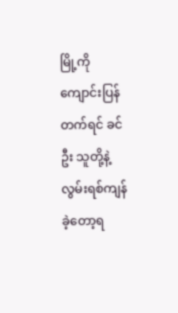မြို့ကို ကျောင်းပြန်တက်ရင် ခင်ဦး သူတို့နဲ့ လွမ်းရစ်ကျန်ခဲ့တော့ရ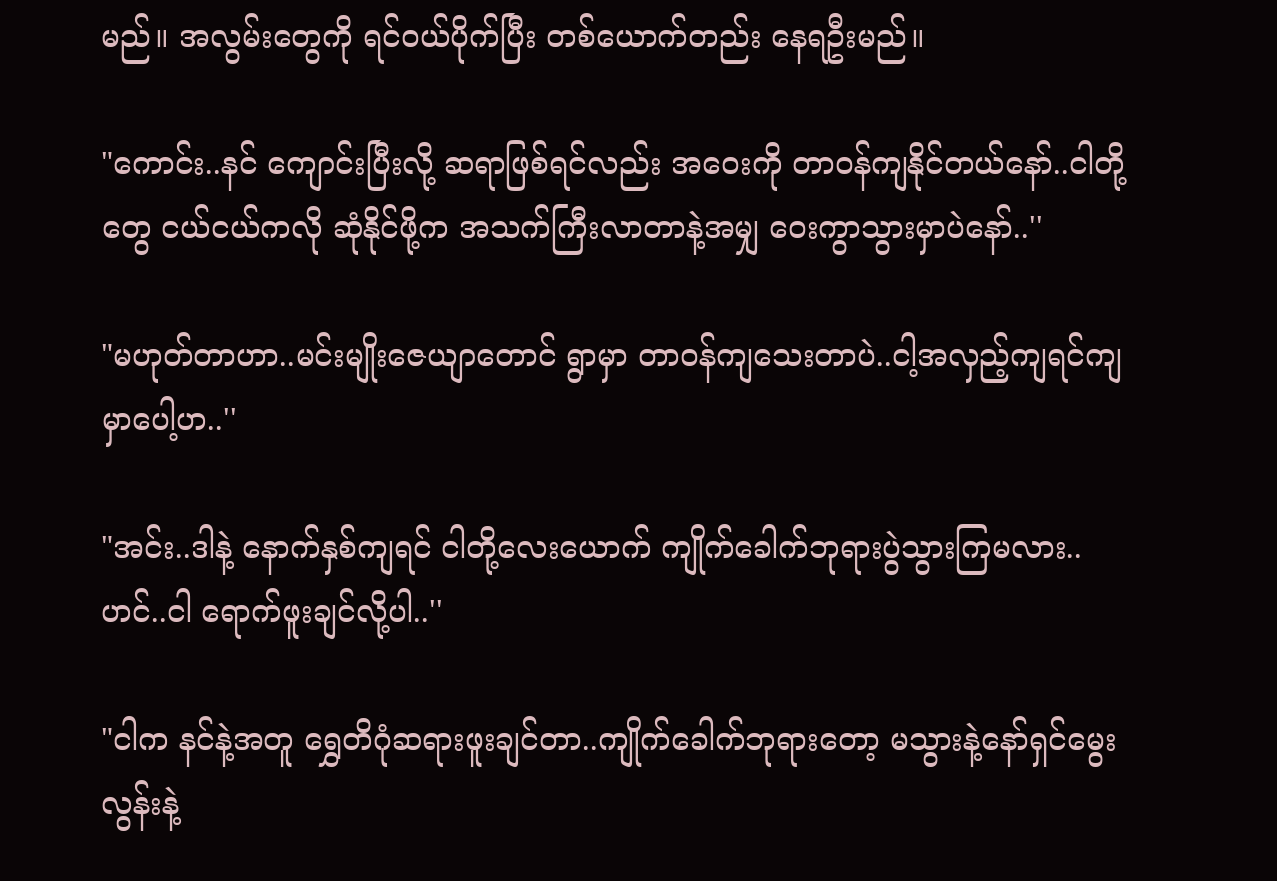မည်။ အလွမ်းတွေကို ရင်ဝယ်ပိုက်ပြီး တစ်ယောက်တည်း နေရဦးမည်။

"ကောင်း..နင် ကျောင်းပြီးလို့ ဆရာဖြစ်ရင်လည်း အဝေးကို တာဝန်ကျနိုင်တယ်နော်..ငါတို့တွေ ငယ်ငယ်ကလို ဆုံနိုင်ဖို့က အသက်ကြီးလာတာနဲ့အမျှ ဝေးကွာသွားမှာပဲနော်..''

"မဟုတ်တာဟာ..မင်းမျိုးဇေယျာတောင် ရွာမှာ တာဝန်ကျသေးတာပဲ..ငါ့အလှည့်ကျရင်ကျမှာပေါ့ဟ..''

"အင်း..ဒါနဲ့ နောက်နှစ်ကျရင် ငါတို့လေးယောက် ကျိုက်ခေါက်ဘုရားပွဲသွားကြမလား..ဟင်..ငါ ရောက်ဖူးချင်လို့ပါ..''

"ငါက နင်နဲ့အတူ ရွှေတိဂုံဆရားဖူးချင်တာ..ကျိုက်ခေါက်ဘုရားတော့ မသွားနဲ့နော်ရှင်မွေးလွန်းနဲ့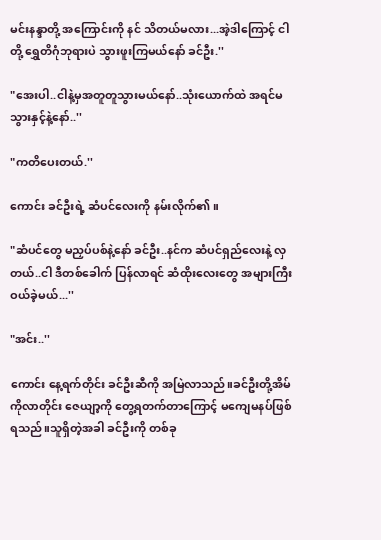မင်းနန္ဒာတို့ အကြောင်းကို နင် သိတယ်မလား...အဲ့ဒါကြောင့် ငါတို့ ရွှေတိဂုံဘုရားပဲ သွားဖူးကြမယ်နော် ခင်ဦး.''

"အေးပါ..ငါနဲ့မှအတူတူသွားမယ်နော်..သုံးယောက်ထဲ အရင်မသွားနှင့်နဲ့နော်..''

"ကတိပေးတယ်.''

ကောင်း ခင်ဦးရဲ့ ဆံပင်လေးကို နမ်းလိုက်၏။

"ဆံပင်တွေ မညှပ်ပစ်နဲ့နော် ခင်ဦး..နင်က ဆံပင်ရှည်လေးနဲ့ လှတယ်..ငါ ဒီတစ်ခေါက် ပြန်လာရင် ဆံထိုးလေးတွေ အများကြီး ဝယ်ခဲ့မယ်...''

"အင်း..''

ကောင်း နေ့ရက်တိုင်း ခင်ဦးဆီကို အမြဲလာသည်။ခင်ဦးတို့အိမ်ကိုလာတိုင်း ဇေယျာ့ကို တွေ့ရတက်တာကြောင့် မကျေမနပ်ဖြစ်ရသည်။သူရှိတဲ့အခါ ခင်ဦးကို တစ်ခု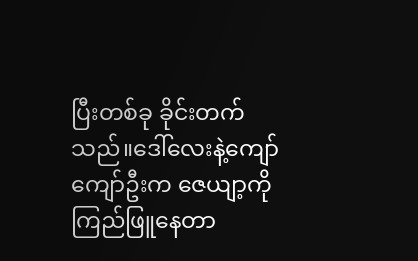ပြီးတစ်ခု ခိုင်းတက်သည်။ဒေါ်လေးနဲ့ကျော်ကျော်ဦးက ဇေယျာ့ကို ကြည်ဖြူနေတာ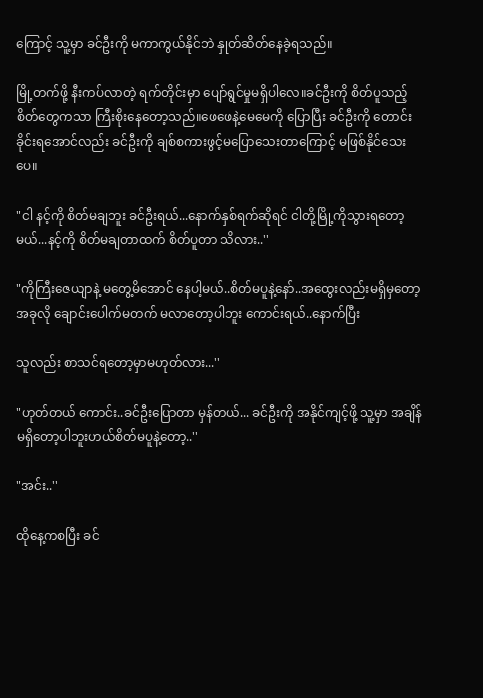ကြောင့် သူ့မှာ ခင်ဦးကို မကာကွယ်နိုင်ဘဲ နှုတ်ဆိတ်နေခဲ့ရသည်။

မြို့တက်ဖို့ နီးကပ်လာတဲ့ ရက်တိုင်းမှာ ပျော်ရွင်မှုမရှိပါလေ။ခင်ဦးကို စိတ်ပူသည့် စိတ်တွေကသာ ကြီးစိုးနေတော့သည်။ဖေဖေနဲ့မေမေကို ပြောပြီး ခင်ဦးကို တောင်းခိုင်းရအောင်လည်း ခင်ဦးကို ချစ်စကားဖွင့်မပြောသေးတာကြောင့် မဖြစ်နိုင်သေးပေ။

"ငါ နင့်ကို စိတ်မချဘူး ခင်ဦးရယ်...နောက်နှစ်ရက်ဆိုရင် ငါတို့မြို့ကိုသွားရတော့မယ်...နင့်ကို စိတ်မချတာထက် စိတ်ပူတာ သိလား..''

"ကိုကြီးဇေယျာနဲ့ မတွေ့မိအောင် နေပါ့မယ်..စိတ်မပူနဲ့နော်..အထွေးလည်းမရှိမှတော့ အခုလို ချောင်းပေါက်မတက် မလာတော့ပါဘူး ကောင်းရယ်..နောက်ပြီး

သူလည်း စာသင်ရတော့မှာမဟုတ်လား...''

"ဟုတ်တယ် ကောင်း..ခင်ဦးပြောတာ မှန်တယ်... ခင်ဦးကို အနိုင်ကျင့်ဖို့ သူ့မှာ အချိန်မရှိတော့ပါဘူးဟယ်စိတ်မပူနဲ့တော့..''

"အင်း..''

ထိုနေ့ကစပြီး ခင်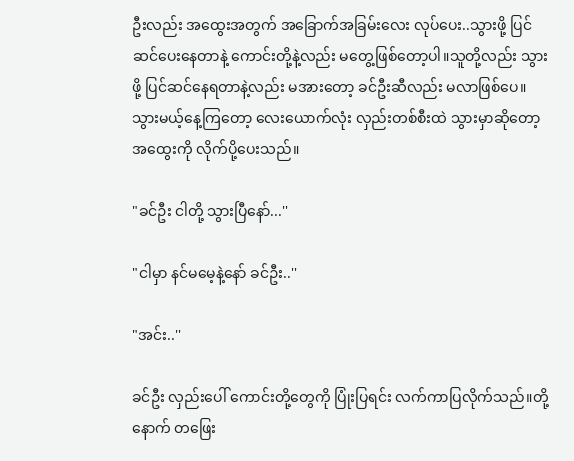ဦးလည်း အထွေးအတွက် အခြောက်အခြမ်းလေး လုပ်ပေး..သွားဖို့ ပြင်ဆင်ပေးနေတာနဲ့ ကောင်းတို့နဲ့လည်း မတွေ့ဖြစ်တော့ပါ။သူတို့လည်း သွားဖို့ ပြင်ဆင်နေရတာနဲ့လည်း မအားတော့ ခင်ဦးဆီလည်း မလာဖြစ်ပေ။သွားမယ့်နေ့ကြတော့ လေးယောက်လုံး လှည်းတစ်စီးထဲ သွားမှာဆိုတော့ အထွေးကို လိုက်ပို့ပေးသည်။

"ခင်ဦး ငါတို့ သွားပြီနော်...''

"ငါမှာ နင်မမေ့နဲ့နော် ခင်ဦး..''

"အင်း..''

ခင်ဦး လှည်းပေါ် ကောင်းတို့တွေကို ပြုံးပြရင်း လက်ကာပြလိုက်သည်။တို့နောက် တဖြေး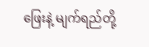ဖြေးနဲ့ မျက်ရည်တို့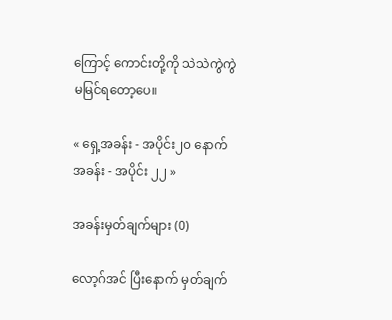ကြောင့် ကောင်းတို့ကို သဲသဲကွဲကွဲ မမြင်ရတော့ပေ။

« ရှေ့အခန်း - အပိုင်း၂၀ နောက်အခန်း - အပိုင်း ၂၂ »

အခန်းမှတ်ချက်များ (0)

လော့ဂ်အင် ပြီးနောက် မှတ်ချက်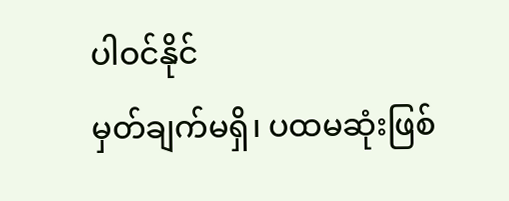ပါဝင်နိုင်
မှတ်ချက်မရှိ၊ ပထမဆုံးဖြစ်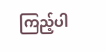ကြည့်ပါ